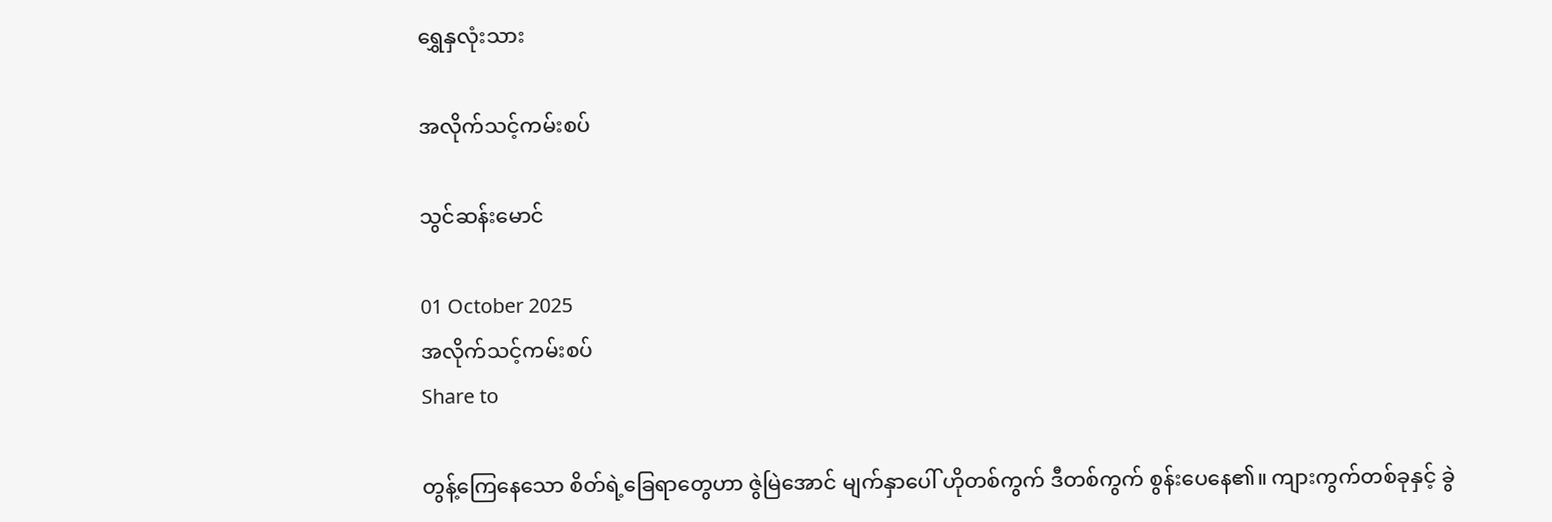ရွှေနှလုံးသား

အလိုက်သင့်ကမ်းစပ်

သွင်ဆန်းမောင်

01 October 2025
အလိုက်သင့်ကမ်းစပ်
Share to

တွန့်ကြေနေသော စိတ်ရဲ့ခြေရာတွေဟာ ဇွဲမြဲအောင် မျက်နှာပေါ် ဟိုတစ်ကွက် ဒီတစ်ကွက် စွန်းပေနေ၏။ ကျားကွက်တစ်ခုနှင့် ခွဲ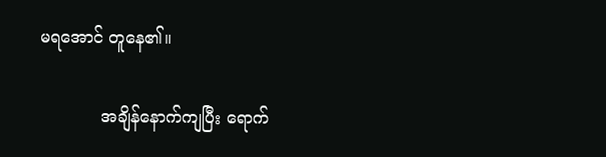မရအောင် တူနေ၏။

            အချိန်နောက်ကျပြီး ရောက်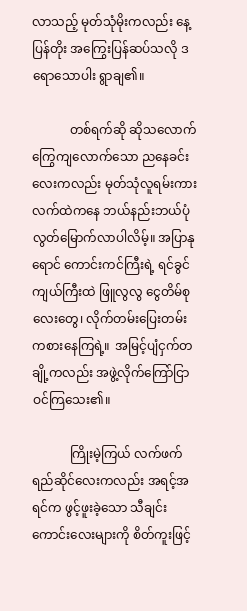လာသည့် မုတ်သုံမိုးကလည်း နေ့ပြန်တိုး အကြွေးပြန်ဆပ်သလို ဒရောသောပါး ရွာချ၏။

            တစ်ရက်ဆို ဆိုသလောက် ကြွေကျလောက်သော ညနေခင်းလေးကလည်း မုတ်သုံလူရမ်းကား လက်ထဲကနေ ဘယ်နည်းဘယ်ပုံ လွတ်မြောက်လာပါလိမ့်။ အပြာနုရောင် ကောင်းကင်ကြီးရဲ့ ရင်ခွင်ကျယ်ကြီးထဲ ဖြူလွလွ ငွေတိမ်စုလေးတွေ၊ လိုက်တမ်းပြေးတမ်း ကစားနေကြရဲ့။  အမြင့်ပျံငှက်တချို့ကလည်း အဖွဲ့လိုက်ကြော်ငြာ ဝင်ကြသေး၏။

            ကြိုးမဲ့ကြယ် လက်ဖက်ရည်ဆိုင်လေးကလည်း အရင့်အရင်က ဖွင့်ဖူးခဲ့သော သီချင်းကောင်းလေးများကို စိတ်ကူးဖြင့်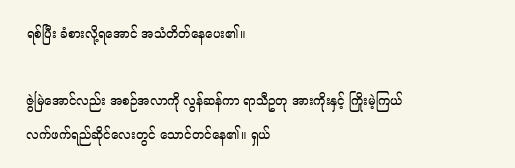ရစ်ပြီး ခံစားလို့ရအောင် အသံတိတ်နေပေး၏။

ဇွဲမြဲအောင်လည်း အစဉ်အလာကို လွန်ဆန်ကာ ရာသီဥတု အားကိုးနှင့် ကြိုးမဲ့ကြယ် လက်ဖက်ရည်ဆိုင်လေးတွင် သောင်တင်နေ၏။ ရှယ်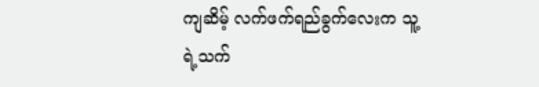ကျဆိမ့် လက်ဖက်ရည်ခွက်လေးက သူ့ရဲ့သက်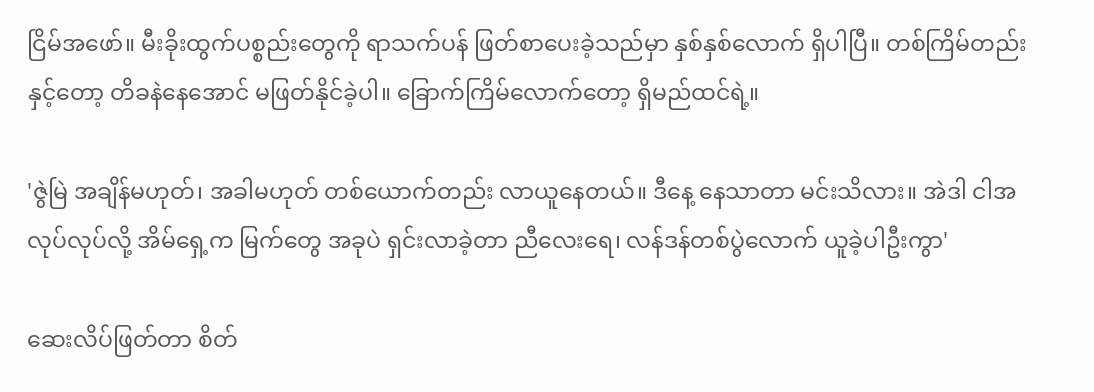ငြိမ်အဖော်။ မီးခိုးထွက်ပစ္စည်းတွေကို ရာသက်ပန် ဖြတ်စာပေးခဲ့သည်မှာ နှစ်နှစ်လောက် ရှိပါပြီ။ တစ်ကြိမ်တည်းနှင့်တော့ တိခနဲနေအောင် မဖြတ်နိုင်ခဲ့ပါ။ ခြောက်ကြိမ်လောက်တော့ ရှိမည်ထင်ရဲ့။

'ဇွဲမြဲ အချိန်မဟုတ်၊ အခါမဟုတ် တစ်ယောက်တည်း လာယူနေတယ်။ ဒီနေ့ နေသာတာ မင်းသိလား။ အဲဒါ ငါအလုပ်လုပ်လို့ အိမ်ရှေ့က မြက်တွေ အခုပဲ ရှင်းလာခဲ့တာ ညီလေးရေ၊ လန်ဒန်တစ်ပွဲလောက် ယူခဲ့ပါဦးကွာ'

ဆေးလိပ်ဖြတ်တာ စိတ်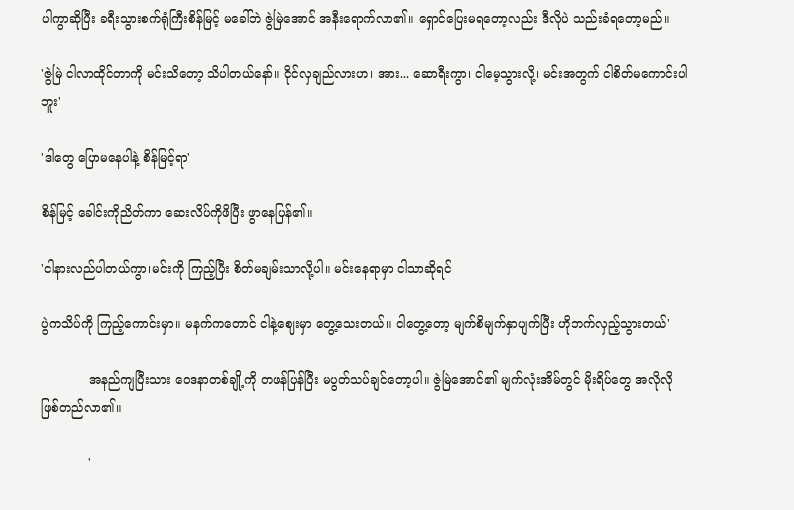ပါကွာဆိုပြီး ခရီးသွားစက်ရုံကြီးစိန်မြင့် မခေါ်ဘဲ ဇွဲမြဲအောင် အနီးရောက်လာ၏။ ရှောင်ပြေးမရတော့လည်း ဒီလိုပဲ သည်းခံရတော့မည်။

'ဇွဲမြဲ ငါလာထိုင်တာကို မင်းသိတော့ သိပါတယ်နော်။ ငိုင်လှချည်လားဟ၊ အား... ဆောရီးကွာ၊ ငါမေ့သွားလို့၊ မင်းအတွက် ငါစိတ်မကောင်းပါဘူး'

'ဒါတွေ ပြောမနေပါနဲ့ စိန်မြင့်ရာ'

စိန်မြင့် ခေါင်းကိုညိတ်ကာ ဆေးလိပ်ကိုဖိပြီး ဖွာနေပြန်၏။

'ငါနားလည်ပါတယ်ကွာ၊မင်းကို ကြည့်ပြီး စိတ်မချမ်းသာလို့ပါ။ မင်းနေရာမှာ ငါသာဆိုရင်

ပွဲကသိပ်ကို ကြည့်ကောင်းမှာ။ မနက်ကတောင် ငါနဲ့ဈေးမှာ တွေ့သေးတယ်။ ငါတွေ့တော့ မျက်စိမျက်နှာပျက်ပြီး ဟိုဘက်လှည့်သွားတယ်'

            အနည်ကျပြီးသား ဝေဒနာတစ်ချို့ကို တဖန်ပြန်ပြီး မပွတ်သပ်ချင်တော့ပါ။ ဇွဲမြဲအောင်၏ မျက်လုံးအိမ်တွင် မိုးရိပ်တွေ အလိုလို ဖြစ်တည်လာ၏။

            '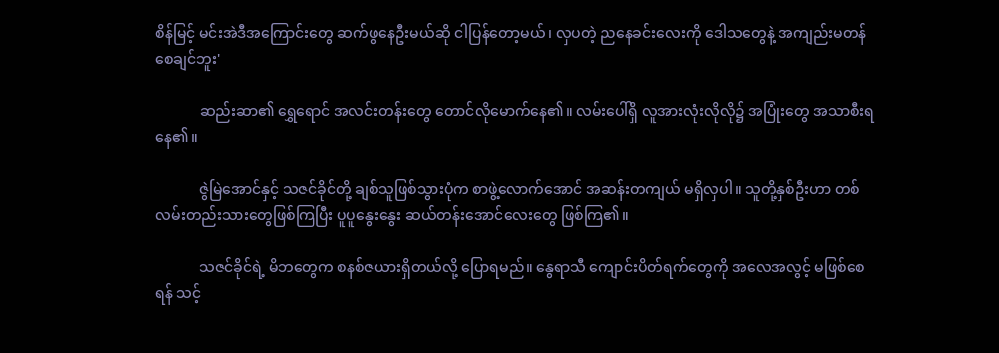စိန်မြင့် မင်းအဲဒီအကြောင်းတွေ ဆက်ဖွနေဦးမယ်ဆို ငါပြန်တော့မယ်၊ လှပတဲ့ ညနေခင်းလေးကို ဒေါသတွေနဲ့ အကျည်းမတန်စေချင်ဘူး'

            ဆည်းဆာ၏ ရွှေရောင် အလင်းတန်းတွေ တောင်လိုမောက်နေ၏။ လမ်းပေါ်ရှိ လူအားလုံးလိုလို၌ အပြုံးတွေ အသာစီးရနေ၏။

            ဇွဲမြဲအောင်နှင့် သဇင်ခိုင်တို့ ချစ်သူဖြစ်သွားပုံက စာဖွဲ့လောက်အောင် အဆန်းတကျယ် မရှိလှပါ။ သူတို့နှစ်ဦးဟာ တစ်လမ်းတည်းသားတွေဖြစ်ကြပြီး ပူပူနွေးနွေး ဆယ်တန်းအောင်လေးတွေ ဖြစ်ကြ၏။

            သဇင်ခိုင်ရဲ့ မိဘတွေက စနစ်ဇယားရှိတယ်လို့ ပြောရမည်။ နွေရာသီ ကျောင်းပိတ်ရက်တွေကို အလေအလွင့် မဖြစ်စေရန် သင့်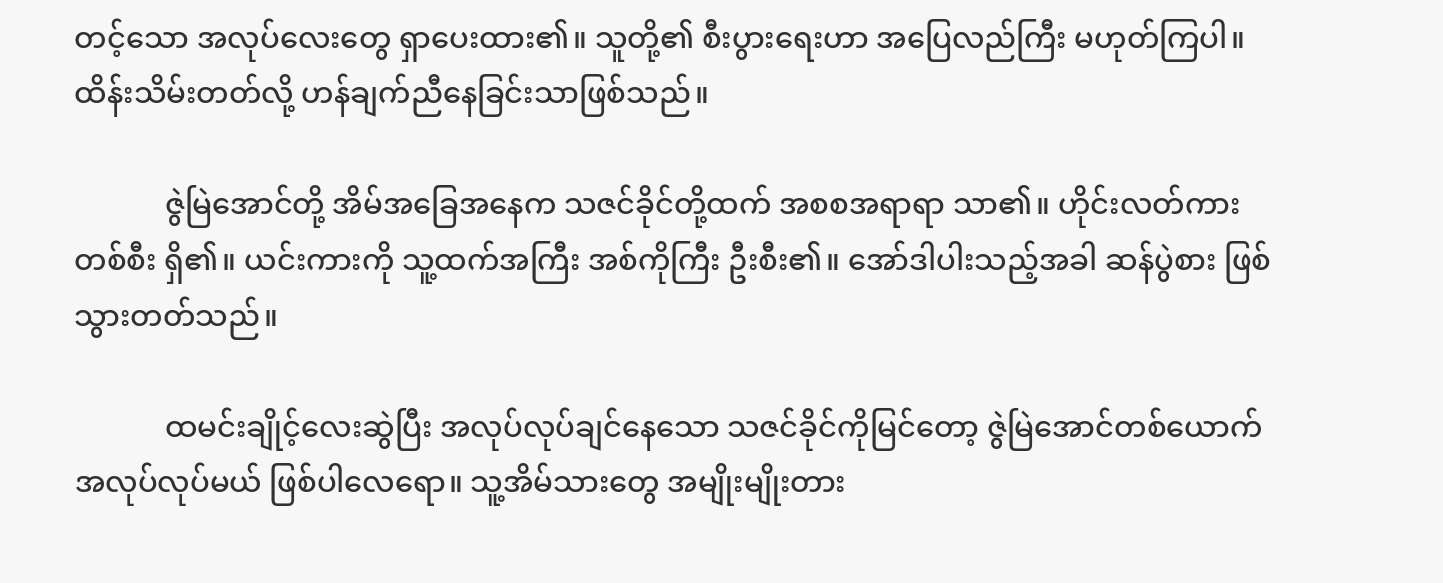တင့်သော အလုပ်လေးတွေ ရှာပေးထား၏။ သူတို့၏ စီးပွားရေးဟာ အပြေလည်ကြီး မဟုတ်ကြပါ။ ထိန်းသိမ်းတတ်လို့ ဟန်ချက်ညီနေခြင်းသာဖြစ်သည်။

            ဇွဲမြဲအောင်တို့ အိမ်အခြေအနေက သဇင်ခိုင်တို့ထက် အစစအရာရာ သာ၏။ ဟိုင်းလတ်ကားတစ်စီး ရှိ၏။ ယင်းကားကို သူ့ထက်အကြီး အစ်ကိုကြီး ဦးစီး၏။ အော်ဒါပါးသည့်အခါ ဆန်ပွဲစား ဖြစ်သွားတတ်သည်။

            ထမင်းချိုင့်လေးဆွဲပြီး အလုပ်လုပ်ချင်နေသော သဇင်ခိုင်ကိုမြင်တော့ ဇွဲမြဲအောင်တစ်ယောက် အလုပ်လုပ်မယ် ဖြစ်ပါလေရော။ သူ့အိမ်သားတွေ အမျိုးမျိုးတား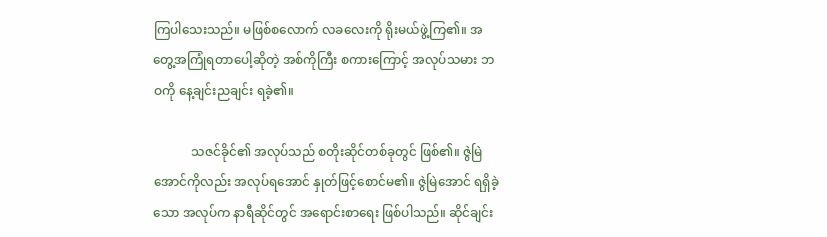ကြပါသေးသည်။ မဖြစ်စလောက် လခလေးကို ရိုးမယ်ဖွဲ့ကြ၏။ အတွေ့အကြုံရတာပေါ့ဆိုတဲ့ အစ်ကိုကြီး စကားကြောင့် အလုပ်သမား ဘဝကို နေ့ချင်းညချင်း ရခဲ့၏။

            သဇင်ခိုင်၏ အလုပ်သည် စတိုးဆိုင်တစ်ခုတွင် ဖြစ်၏။ ဇွဲမြဲအောင်ကိုလည်း အလုပ်ရအောင် နှုတ်ဖြင့်စောင်မ၏။ ဇွဲမြဲအောင် ရရှိခဲ့သော အလုပ်က နာရီဆိုင်တွင် အရောင်းစာရေး ဖြစ်ပါသည်။ ဆိုင်ချင်း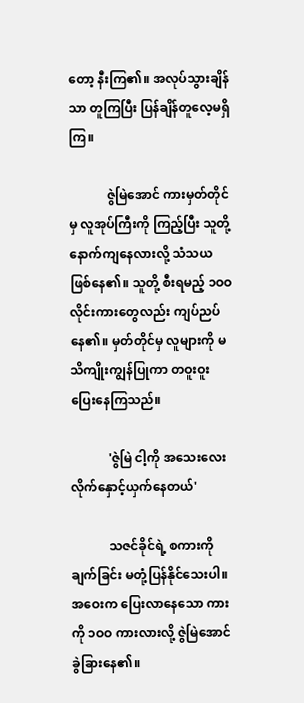တော့ နီးကြ၏။ အလုပ်သွားချိန်သာ တူကြပြီး ပြန်ချိန်တူလေ့မရှိကြ။

            ဇွဲမြဲအောင် ကားမှတ်တိုင်မှ လူအုပ်ကြီးကို ကြည့်ပြီး သူတို့နောက်ကျနေလားလို့ သံသယ ဖြစ်နေ၏။ သူတို့ စီးရမည့် ၁ဝဝ လိုင်းကားတွေလည်း ကျပ်ညပ်နေ၏။ မှတ်တိုင်မှ လူများကို မသိကျိုးကျွန်ပြုကာ တဝူးဝူးပြေးနေကြသည်။

            'ဇွဲမြဲ ငါ့ကို အသေးလေး လိုက်နှောင့်ယှက်နေတယ်'

            သဇင်ခိုင်ရဲ့ စကားကို ချက်ခြင်း မတုံ့ပြန်နိုင်သေးပါ။ အဝေးက ပြေးလာနေသော ကားကို ၁ဝဝ ကားလားလို့ ဇွဲမြဲအောင် ခွဲခြားနေ၏။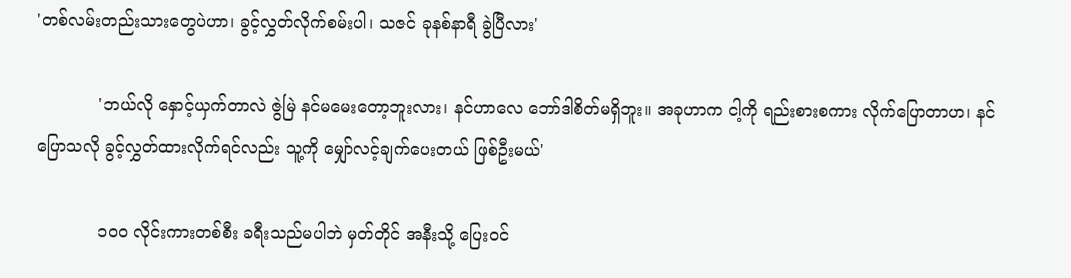'တစ်လမ်းတည်းသားတွေပဲဟာ၊ ခွင့်လွှတ်လိုက်စမ်းပါ၊ သဇင် ခုနစ်နာရီ ခွဲပြီလား'

            'ဘယ်လို နှောင့်ယှက်တာလဲ ဇွဲမြဲ နင်မမေးတော့ဘူးလား၊ နင်ဟာလေ ဘော်ဒါစိတ်မရှိဘူး။ အခုဟာက ငါ့ကို ရည်းစားစကား လိုက်ပြောတာဟ၊ နင်ပြောသလို ခွင့်လွှတ်ထားလိုက်ရင်လည်း သူ့ကို မျှော်လင့်ချက်ပေးတယ် ဖြစ်ဦးမယ်'

            ၁ဝဝ လိုင်းကားတစ်စီး ခရီးသည်မပါဘဲ မှတ်တိုင် အနီးသို့ ပြေးဝင်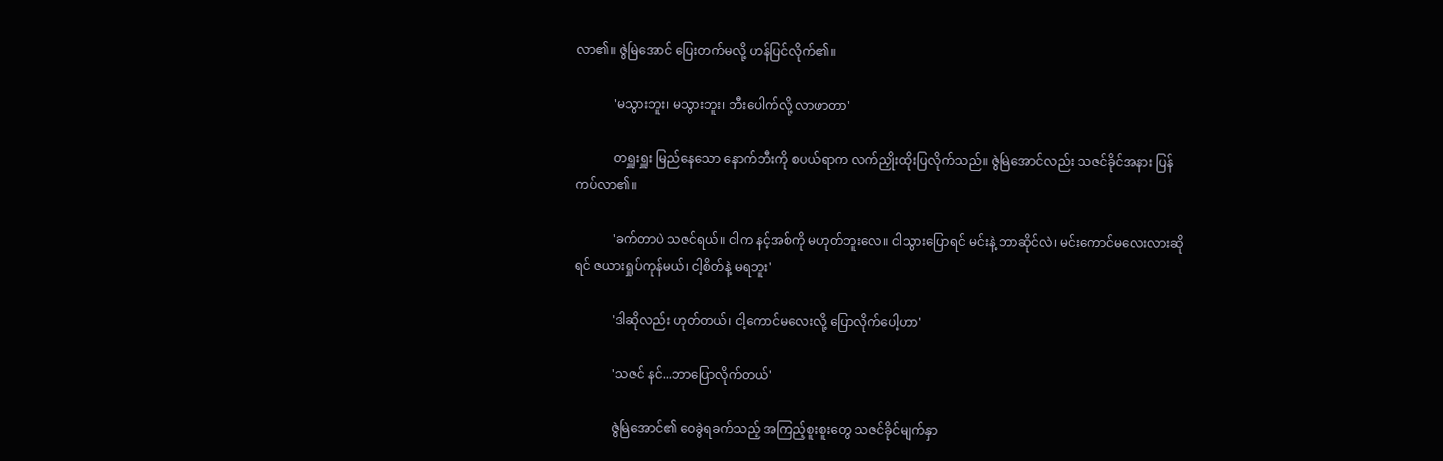လာ၏။ ဇွဲမြဲအောင် ပြေးတက်မလို့ ဟန်ပြင်လိုက်၏။

            'မသွားဘူး၊ မသွားဘူး၊ ဘီးပေါက်လို့ လာဖာတာ'

            တရှူးရှူး မြည်နေသော နောက်ဘီးကို စပယ်ရာက လက်ညှိုးထိုးပြလိုက်သည်။ ဇွဲမြဲအောင်လည်း သဇင်ခိုင်အနား ပြန်ကပ်လာ၏။

            'ခက်တာပဲ သဇင်ရယ်။ ငါက နင့်အစ်ကို မဟုတ်ဘူးလေ။ ငါသွားပြောရင် မင်းနဲ့ ဘာဆိုင်လဲ၊ မင်းကောင်မလေးလားဆိုရင် ဇယားရှုပ်ကုန်မယ်၊ ငါ့စိတ်နဲ့ မရဘူး'

            'ဒါဆိုလည်း ဟုတ်တယ်၊ ငါ့ကောင်မလေးလို့ ပြောလိုက်ပေါ့ဟာ'

            'သဇင် နင်...ဘာပြောလိုက်တယ်'

            ဇွဲမြဲအောင်၏ ဝေခွဲရခက်သည့် အကြည့်စူးစူးတွေ သဇင်ခိုင်မျက်နှာ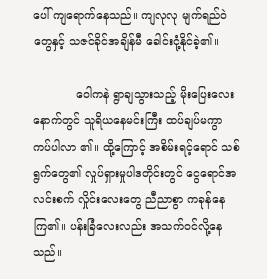ပေါ် ကျရောက်နေသည်။ ကျလုလု မျက်ရည်ဝဲတွေနှင့် သဇင်ခိုင်အချိန်မီ ခေါင်းငုံ့နိုင်ခဲ့၏။

            ဝေါကနဲ ရွာချသွားသည့် မိုးပြေးလေးနောက်တွင် သူရိယနေမင်းကြီး ထပ်ချပ်မကွာ ကပ်ပါလာ ၏။ ထို့ကြောင့် အစိမ်းရင့်ရောင် သစ်ရွက်တွေ၏ လှုပ်ရှားမှုပါဒတိုင်းတွင် ငွေရောင်အလင်းစက် လှိုင်းလေးတွေ ညီညာစွာ ကခုန်နေကြ၏။ ပန်းခြံလေးလည်း အသက်ဝင်လို့နေသည်။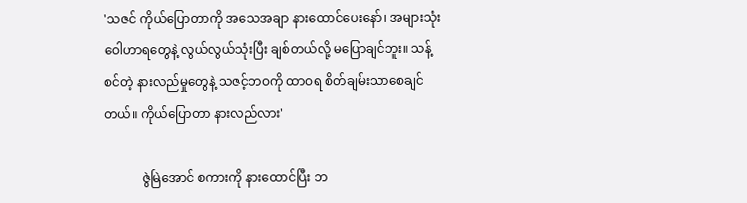'သဇင် ကိုယ်ပြောတာကို အသေအချာ နားထောင်ပေးနော်၊ အများသုံး ဝေါဟာရတွေနဲ့ လွယ်လွယ်သုံးပြီး ချစ်တယ်လို့ မပြောချင်ဘူး။ သန့်စင်တဲ့ နားလည်မှုတွေနဲ့ သဇင့်ဘဝကို ထာဝရ စိတ်ချမ်းသာစေချင်တယ်။ ကိုယ်ပြောတာ နားလည်လား'

            ဇွဲမြဲအောင် စကားကို နားထောင်ပြီး ဘ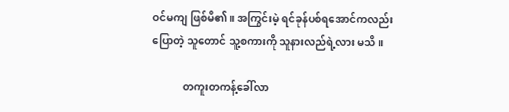ဝင်မကျ ဖြစ်မိ၏။ အကြွင်းမဲ့ ရင်ခုန်ပစ်ရအောင်ကလည်း ပြောတဲ့ သူတောင် သူ့စကားကို သူနားလည်ရဲ့လား မသိ။

            တကူးတကန့်ခေါ်လာ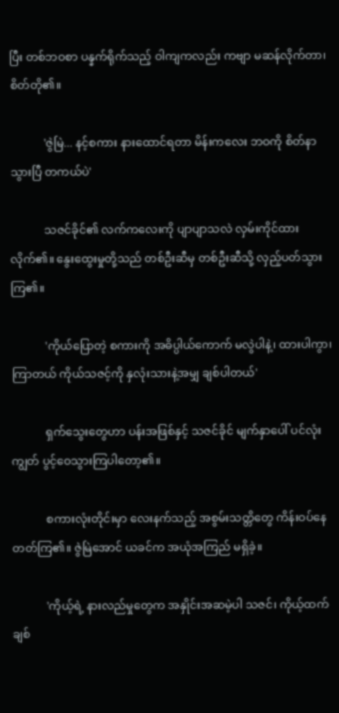ပြီး တစ်ဘဝစာ ပန္နက်ရိုက်သည့် ဝါကျကလည်း ကဗျာ မဆန်လိုက်တာ၊ စိတ်တို၏။

            'ဇွဲမြဲ... နင့်စကား နားထောင်ရတာ မိန်းကလေး ဘဝကို စိတ်နာသွားပြီ တကယ်ပဲ'

            သဇင်ခိုင်၏ လက်ကလေးကို ပျာပျာသလဲ လှမ်းကိုင်ထားလိုက်၏။ နွေးထွေးမှုတို့သည် တစ်ဦးဆီမှ တစ်ဦးဆီသို့ လှည့်ပတ်သွားကြ၏။

            'ကိုယ်ပြောတဲ့ စကားကို အဓိပ္ပါယ်ကောက် မလွဲပါနဲ့၊ ထားပါကွာ၊ ကြာတယ် ကိုယ်သဇင့်ကို နှလုံးသားနဲ့အမျှ ချစ်ပါတယ်'

            ရှက်သွေးတွေဟာ ပန်းအဖြစ်နှင့် သဇင်ခိုင် မျက်နှာပေါ် ပင်လုံးကျွတ် ပွင့်ဝေသွားကြပါတော့၏။

            စကားလုံးတိုင်းမှာ လေးနက်သည့် အစွမ်းသတ္တိတွေ ကိန်းဝပ်နေတတ်ကြ၏။ ဇွဲမြဲအောင် ယခင်က အယုံအကြည် မရှိခဲ့။

            'ကိုယ့်ရဲ့ နားလည်မှုတွေက အနှိုင်းအဆမဲ့ပါ သဇင်၊ ကိုယ့်ထက် ချစ်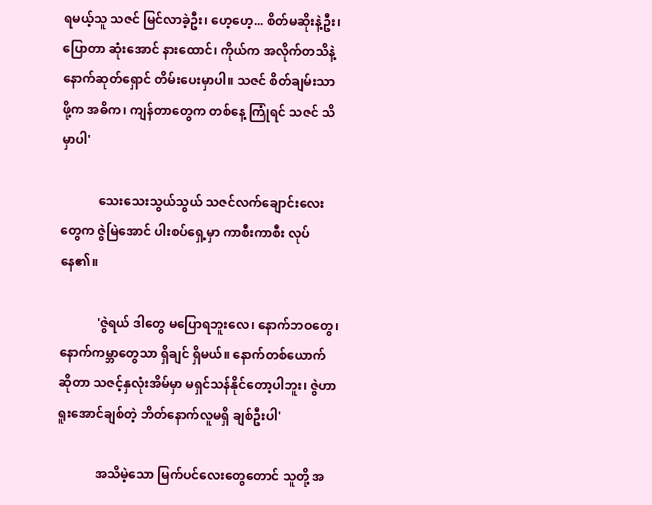ရမယ့်သူ သဇင် မြင်လာခဲ့ဦး၊ ဟေ့ဟေ့... စိတ်မဆိုးနဲ့ဦး၊ ပြောတာ ဆုံးအောင် နားထောင်၊ ကိုယ်က အလိုက်တသိနဲ့ နောက်ဆုတ်ရှောင် တိမ်းပေးမှာပါ။ သဇင် စိတ်ချမ်းသာဖို့က အဓိက၊ ကျန်တာတွေက တစ်နေ့ ကြုံရင် သဇင် သိမှာပါ'

            သေးသေးသွယ်သွယ် သဇင်လက်ချောင်းလေးတွေက ဇွဲမြဲအောင် ပါးစပ်ရှေ့မှာ ကာစီးကာစီး လုပ်နေ၏။

            'ဇွဲရယ် ဒါတွေ မပြောရဘူးလေ၊ နောက်ဘဝတွေ၊ နောက်ကမ္ဘာတွေသာ ရှိချင် ရှိမယ်။ နောက်တစ်ယောက်ဆိုတာ သဇင့်နှလုံးအိမ်မှာ မရှင်သန်နိုင်တော့ပါဘူး၊ ဇွဲဟာ ရူးအောင်ချစ်တဲ့ ဘိတ်နောက်လူမရှိ ချစ်ဦးပါ'

            အသိမဲ့သော မြက်ပင်လေးတွေတောင် သူတို့ အ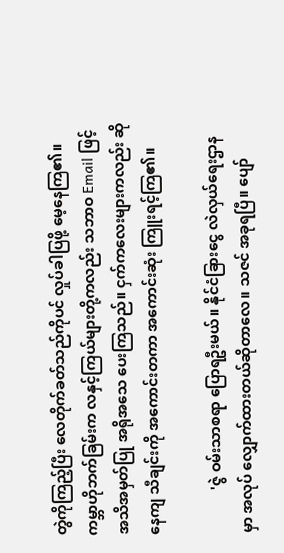တွဲကိုကြည့်ပြီး လေတိုက်ခတ်သည်ကိုပင် လှုပ်ခါပြဖို့ မေ့နေကြ၏။ ကမ္ဘာဟိုဘက်ခြမ်းက လနှင့်ကြယ်များတို့ကလည်း သဘာဝ Email ဖြင့် အသိအမှတ်ပြု အရိုအသေ ပေးကြသည်။ ငှက်ကလေးများကလည်း ဆိုနေကျ သီချင်းကို အကောင်းတကာ အကောင်းဆုံး ကြူးရင့်ကြ၏။

            'ဇွဲ ဝမ်းသာစရာ ပြောရဦးမယ်။ နိုင်ငံခြားငွေ လဲလှယ်ရေးဌာနမှာ အလုပ် လျှောက်ထားတယ်ဆိုတာလေ။ သဇင် အခုရပြီ။ ပျော်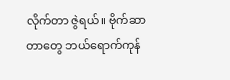လိုက်တာ ဇွဲရယ်။ ဗိုက်ဆာတာတွေ ဘယ်ရောက်ကုန်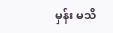မှန်း မသိ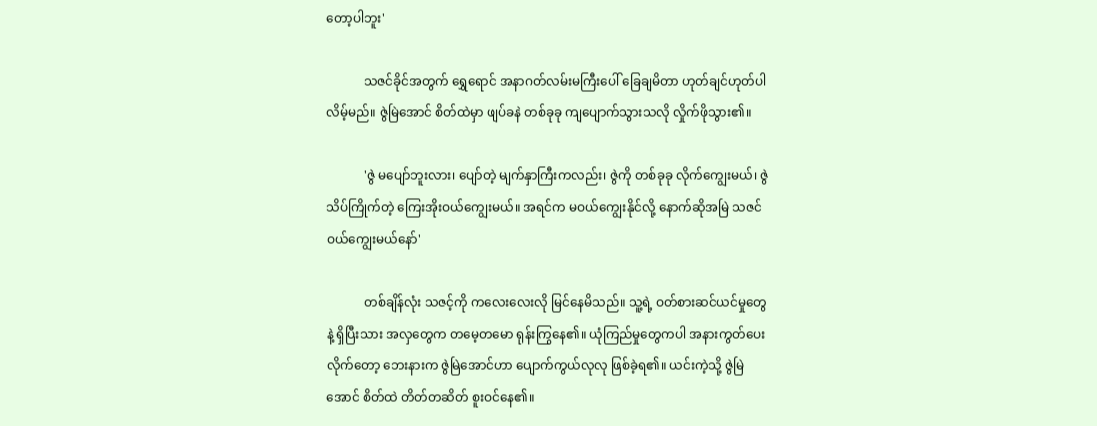တော့ပါဘူး'

            သဇင်ခိုင်အတွက် ရွှေရောင် အနာဂတ်လမ်းမကြီးပေါ် ခြေချမိတာ ဟုတ်ချင်ဟုတ်ပါလိမ့်မည်။ ဇွဲမြဲအောင် စိတ်ထဲမှာ ဖျပ်ခနဲ တစ်ခုခု ကျပျောက်သွားသလို လှိုက်ဖိုသွား၏။

            'ဇွဲ မပျော်ဘူးလား၊ ပျော်တဲ့ မျက်နှာကြီးကလည်း၊ ဇွဲကို တစ်ခုခု လိုက်ကျွေးမယ်၊ ဇွဲသိပ်ကြိုက်တဲ့ ကြေးအိုးဝယ်ကျွေးမယ်။ အရင်က မဝယ်ကျွေးနိုင်လို့ နောက်ဆိုအမြဲ သဇင်ဝယ်ကျွေးမယ်နော်'

            တစ်ချိန်လုံး သဇင့်ကို ကလေးလေးလို မြင်နေမိသည်။ သူ့ရဲ့ ဝတ်စားဆင်ယင်မှုတွေနဲ့ ရှိပြီးသား အလှတွေက တမေ့တမော ရုန်းကြွနေ၏။ ယုံကြည်မှုတွေကပါ အနားကွတ်ပေးလိုက်တော့ ဘေးနားက ဇွဲမြဲအောင်ဟာ ပျောက်ကွယ်လုလု ဖြစ်ခဲ့ရ၏။ ယင်းကဲ့သို့ ဇွဲမြဲအောင် စိတ်ထဲ တိတ်တဆိတ် စူးဝင်နေ၏။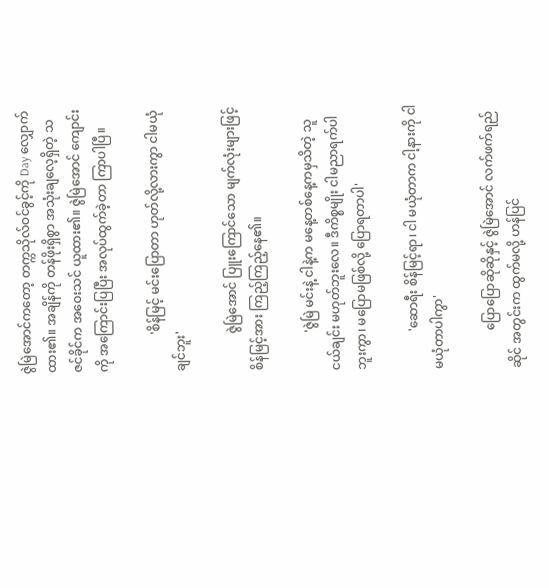ဇွဲမြဲအောင်ကတော့ တက္ကသိုလ်ဝင်ခွင့်ကို Day လျှောက်ထား၏။ အချိန်ကို တန်ဖိုးရှိစွာ အသုံးချလေ့ရှိတဲ့ သဇင်ခိုင်က အဝေးသင် ယူထား၏။ ဇွဲမြဲအောင် ကျောင်းကို အကြောင်းပြပြီး အလုပ်ထွက်ခဲ့တာ ကြာပါပြီ။

            'စိန်မြင့် မင်းပြောတာ ဟုတ်လို့လားကွာ ငါမယုံချင်ဘူး'

            ဇွဲမြဲအောင် ပြူးကြောင်သော မျက်လုံးများဖြင့် စိန်မြင့်အား ကြည့်ကြည့်နေ၏။

            'ဇွဲမြဲ မင်းနဲ့ ငါနဲ့က မနေ့တစ်နေ့ကမှသိတဲ့ သူငယ်ချင်း မဟုတ်ဘူးလေ။ ဒီကိစ္စမျိုး ငါမညာရက်ပါဘူးကွာ၊ မပြောမဖြစ်လို့ ပြောရတာပါ'

            'ဆောရီး စိန်မြင့်ရာ၊ ငါ မယုံတာက ငါ့နားကို ငါမယုံတာပါကွာ'

            ပြောပြောဆိုဆိုနှင့် ဇွဲမြဲအောင် လက်ဖက်ရည်ဆိုင် အတွင်းက ထွက်မလို့ ဟန်ပြင်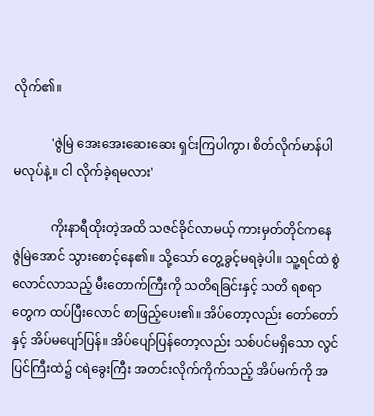လိုက်၏။

            'ဇွဲမြဲ အေးအေးဆေးဆေး ရှင်းကြပါကွာ၊ စိတ်လိုက်မာန်ပါ မလုပ်နဲ့။ ငါ လိုက်ခဲ့ရမလား'

            ကိုးနာရီထိုးတဲ့အထိ သဇင်ခိုင်လာမယ့် ကားမှတ်တိုင်ကနေ ဇွဲမြဲအောင် သွားစောင့်နေ၏။ သို့သော် တွေ့ခွင့်မရခဲ့ပါ။ သူ့ရင်ထဲ စွဲလောင်လာသည့် မီးတောက်ကြီးကို သတိရခြင်းနှင့် သတိ ရစရာတွေက ထပ်ပြီးလောင် စာဖြည့်ပေး၏။ အိပ်တော့လည်း တော်တော်နှင့် အိပ်မပျော်ပြန်။ အိပ်ပျော်ပြန်တော့လည်း သစ်ပင်မရှိသော လွင်ပြင်ကြီးထဲ၌ ငရဲခွေးကြီး အတင်းလိုက်ကိုက်သည့် အိပ်မက်ကို အ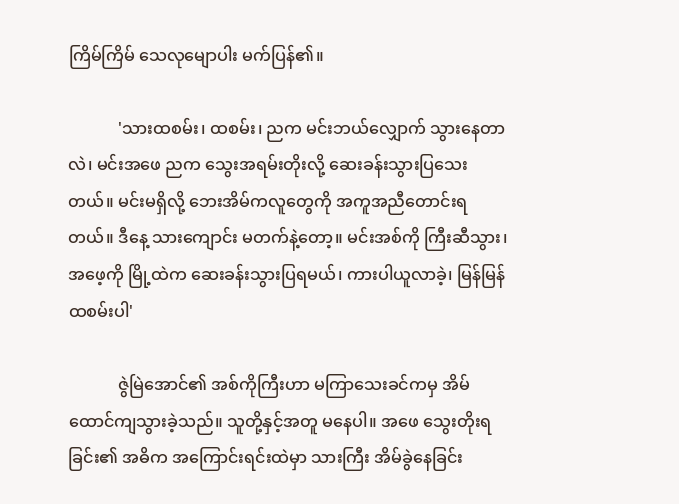ကြိမ်ကြိမ် သေလုမျောပါး မက်ပြန်၏။

            'သားထစမ်း၊ ထစမ်း၊ ညက မင်းဘယ်လျှောက် သွားနေတာလဲ၊ မင်းအဖေ ညက သွေးအရမ်းတိုးလို့ ဆေးခန်းသွားပြသေးတယ်။ မင်းမရှိလို့ ဘေးအိမ်ကလူတွေကို အကူအညီတောင်းရ တယ်။ ဒီနေ့ သားကျောင်း မတက်နဲ့တော့။ မင်းအစ်ကို ကြီးဆီသွား၊ အဖေ့ကို မြို့ထဲက ဆေးခန်းသွားပြရမယ်၊ ကားပါယူလာခဲ့၊ မြန်မြန်ထစမ်းပါ'

            ဇွဲမြဲအောင်၏ အစ်ကိုကြီးဟာ မကြာသေးခင်ကမှ အိမ်ထောင်ကျသွားခဲ့သည်။ သူတို့နှင့်အတူ မနေပါ။ အဖေ သွေးတိုးရခြင်း၏ အဓိက အကြောင်းရင်းထဲမှာ သားကြီး အိမ်ခွဲနေခြင်း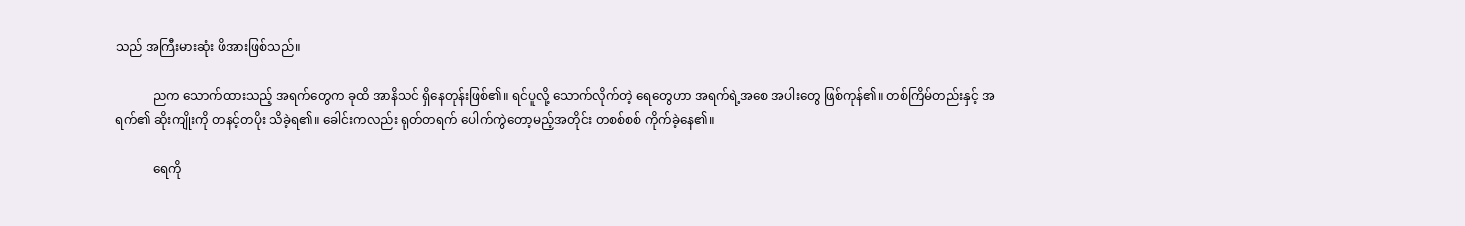သည် အကြီးမားဆုံး ဖိအားဖြစ်သည်။

            ညက သောက်ထားသည့် အရက်တွေက ခုထိ အာနိသင် ရှိနေတုန်းဖြစ်၏။ ရင်ပူလို့ သောက်လိုက်တဲ့ ရေတွေဟာ အရက်ရဲ့အစေ အပါးတွေ ဖြစ်ကုန်၏။ တစ်ကြိမ်တည်းနှင့် အရက်၏ ဆိုးကျိုးကို တနင့်တပိုး သိခဲ့ရ၏။ ခေါင်းကလည်း ရုတ်တရက် ပေါက်ကွဲတော့မည့်အတိုင်း တစစ်စစ် ကိုက်ခဲ့နေ၏။

            ရေကို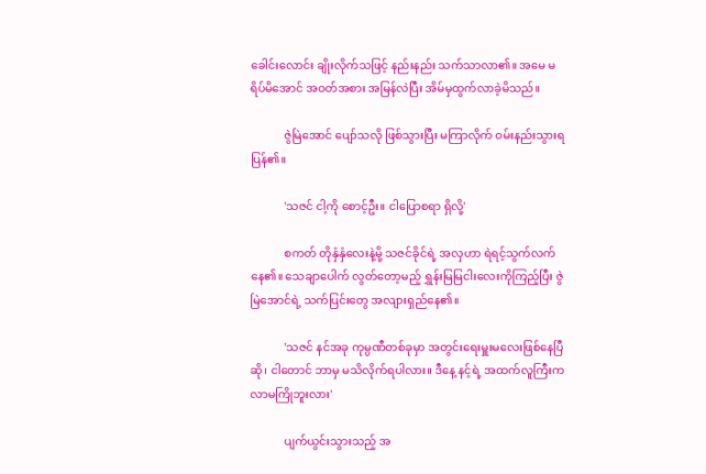ခေါင်းလောင်း ချိုးလိုက်သဖြင့် နည်းနည်း သက်သာလာ၏။ အမေ မရိပ်မိအောင် အဝတ်အစား အမြန်လဲပြီး အိမ်မှထွက်လာခဲ့မိသည်။

            ဇွဲမြဲအောင် ပျော်သလို ဖြစ်သွားပြီး မကြာလိုက် ဝမ်းနည်းသွားရပြန်၏။

            'သဇင် ငါ့ကို စောင့်ဦး။ ငါပြောစရာ ရှိလို့'

            စကတ် တိုနှံနှံလေးနဲ့မို့ သဇင်ခိုင်ရဲ့ အလှဟာ ရဲရင့်သွက်လက်နေ၏။ သေချာပေါက် လွတ်တော့မည့် ရွှန်းမြမြငါးလေးကိုကြည့်ပြီး ဇွဲမြဲအောင်ရဲ့ သက်ပြင်းတွေ အလျားရှည်နေ၏။

            'သဇင် နင်အခု ကုမ္ပဏီတစ်ခုမှာ အတွင်းရေးမှူးမလေးဖြစ်နေပြီဆို၊ ငါတောင် ဘာမှ မသိလိုက်ရပါလား။ ဒီနေ့ နင့်ရဲ့ အထက်လူကြီးက လာမကြိုဘူးလား'

            ပျက်ယွင်းသွားသည့် အ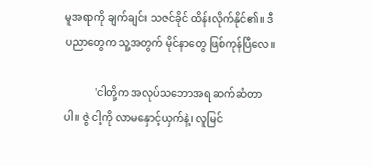မူအရာကို ချက်ချင်း သဇင်ခိုင် ထိန်းလိုက်နိုင်၏။ ဒီပညာတွေက သူ့အတွက် မိုင်နာတွေ ဖြစ်ကုန်ပြီလေ။

            'ငါတို့က အလုပ်သဘောအရ ဆက်ဆံတာပါ။ ဇွဲ ငါ့ကို လာမနှောင့်ယှက်နဲ့၊ လူမြင်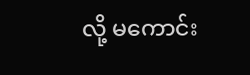လို့ မကောင်း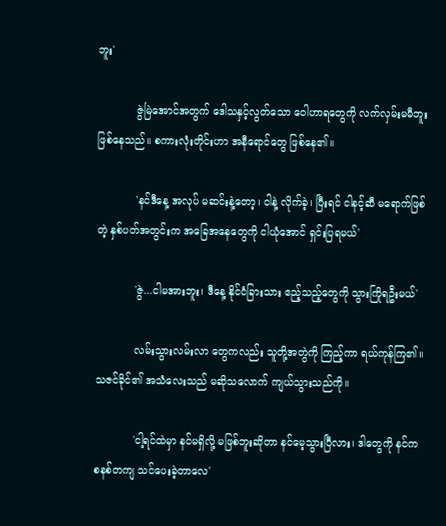ဘူး'

            ဇွဲမြဲအောင်အတွက် ဒေါသနှင့်လွတ်သော ဝေါဟာရတွေကို လက်လှမ်းမမီဘူး ဖြစ်နေသည်။ စကားလုံးတိုင်းဟာ အနီရောင်တွေ ဖြစ်နေ၏။

            'နင်ဒီနေ့ အလုပ် မဆင်းနဲ့တော့၊ ငါနဲ့ လိုက်ခဲ့၊ ပြီးရင် ငါနင့်ဆီ မရောက်ဖြစ်တဲ့ နှစ်ပတ်အတွင်းက အခြေအနေတွေကို ငါယုံအောင် ရှင်းပြရမယ်'

            'ဇွဲ...ငါမအားဘူး၊ ဒီနေ့ နိုင်ငံခြားသား ဧည့်သည့်တွေကို သွားကြိုရဦးမယ်'

            လမ်းသွားလမ်းလာ တွေကလည်း သူတို့အတွဲကို ကြည့်ကာ ရယ်ကုန်ကြ၏။ သဇင်ခိုင်၏ အသံလေးသည် မဆိုသလောက် ကျယ်သွားသည်ကို။

            'ငါ့ရင်ထဲမှာ နင်မရှိလို့ မဖြစ်ဘူးဆိုတာ နင်မေ့သွားပြီလား၊ ဒါတွေကို နင်က စနစ်တကျ သင်ပေးခဲ့တာလေ'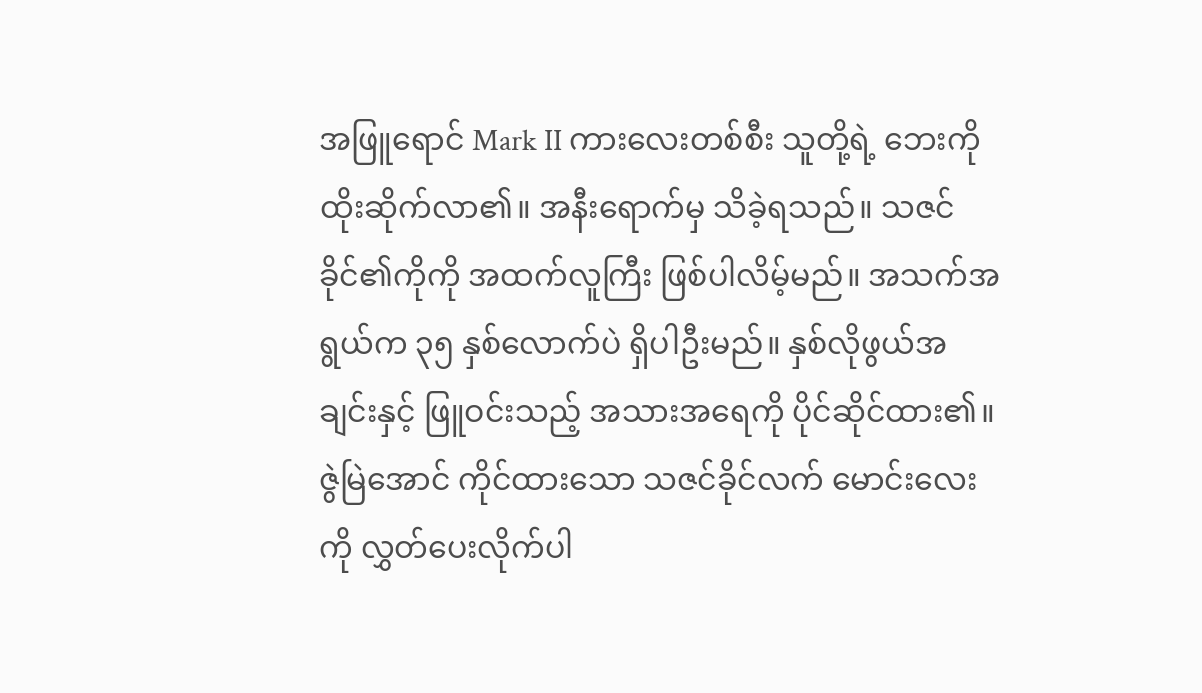အဖြူရောင် Mark II ကားလေးတစ်စီး သူတို့ရဲ့ ဘေးကို ထိုးဆိုက်လာ၏။ အနီးရောက်မှ သိခဲ့ရသည်။ သဇင်ခိုင်၏ကိုကို အထက်လူကြီး ဖြစ်ပါလိမ့်မည်။ အသက်အရွယ်က ၃၅ နှစ်လောက်ပဲ ရှိပါဦးမည်။ နှစ်လိုဖွယ်အချင်းနှင့် ဖြူဝင်းသည့် အသားအရေကို ပိုင်ဆိုင်ထား၏။ ဇွဲမြဲအောင် ကိုင်ထားသော သဇင်ခိုင်လက် မောင်းလေးကို လွှတ်ပေးလိုက်ပါ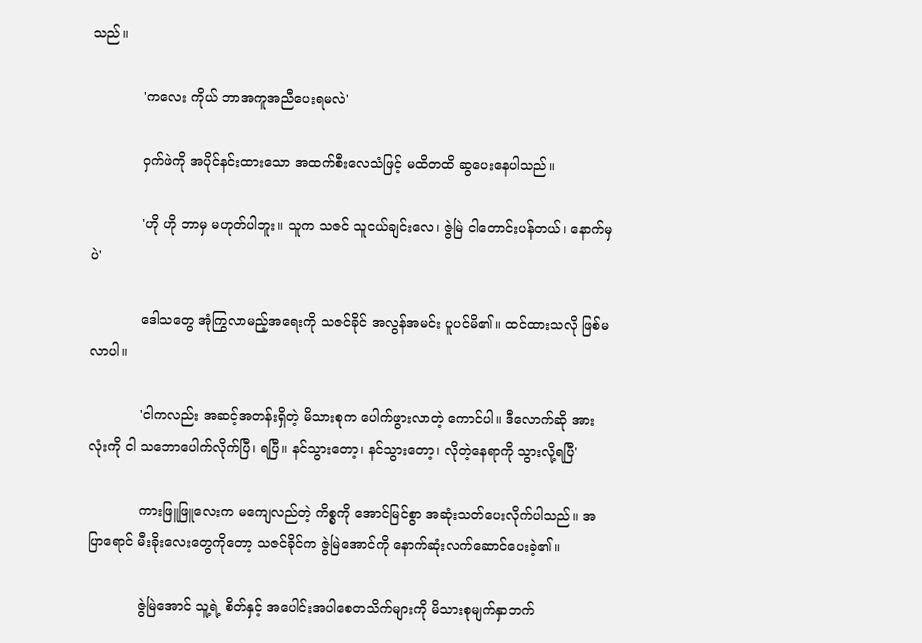သည်။

            'ကလေး ကိုယ် ဘာအကူအညီပေးရမလဲ'

            ဝှက်ဖဲကို အပိုင်နင်းထားသော အထက်စီးလေသံဖြင့် မထိတထိ ဆွပေးနေပါသည်။

            'ဟို ဟို ဘာမှ မဟုတ်ပါဘူး။ သူက သဇင် သူငယ်ချင်းလေ၊ ဇွဲမြဲ ငါတောင်းပန်တယ်၊ နောက်မှပဲ'

            ဒေါသတွေ အုံကြွလာမည့်အရေးကို သဇင်ခိုင် အလွန်အမင်း ပူပင်မိ၏။ ထင်ထားသလို ဖြစ်မလာပါ။

            'ငါကလည်း အဆင့်အတန်းရှိတဲ့ မိသားစုက ပေါက်ဖွားလာတဲ့ ကောင်ပါ။ ဒီလောက်ဆို အားလုံးကို ငါ သဘောပေါက်လိုက်ပြီ၊ ရပြီ။ နင်သွားတော့၊ နင်သွားတော့၊ လိုတဲ့နေရာကို သွားလို့ရပြီ'

            ကားဖြူဖြူလေးက မကျေလည်တဲ့ ကိစ္စကို အောင်မြင်စွာ အဆုံးသတ်ပေးလိုက်ပါသည်။ အပြာရောင် မီးခိုးလေးတွေကိုတော့ သဇင်ခိုင်က ဇွဲမြဲအောင်ကို နောက်ဆုံးလက်ဆောင်ပေးခဲ့၏။

            ဇွဲမြဲအောင် သူ့ရဲ့ စိတ်နှင့် အပေါင်းအပါစေတသိက်များကို မိသားစုမျက်နှာဘက်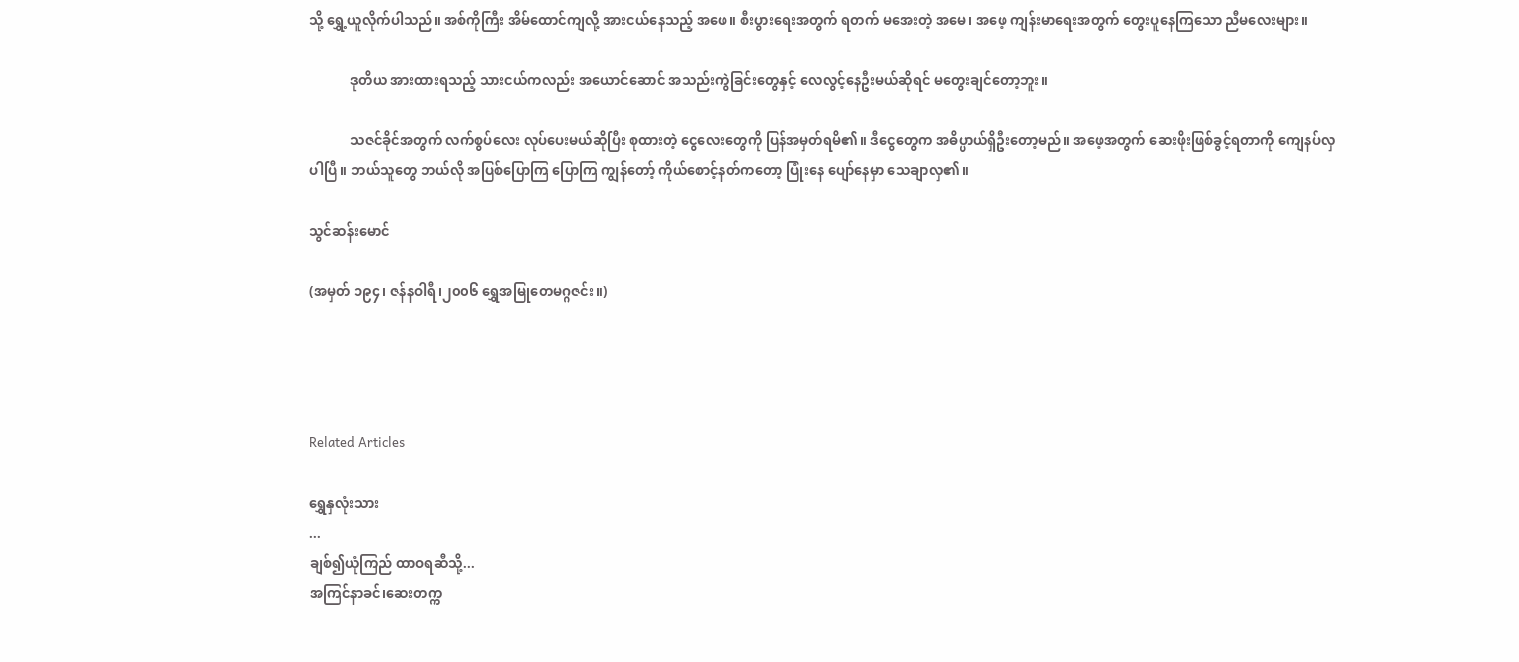သို့ ရွှေ့ယူလိုက်ပါသည်။ အစ်ကိုကြီး အိမ်ထောင်ကျလို့ အားငယ်နေသည့် အဖေ။ စီးပွားရေးအတွက် ရတက် မအေးတဲ့ အမေ၊ အဖေ့ ကျန်းမာရေးအတွက် တွေးပူနေကြသော ညီမလေးများ။

            ဒုတိယ အားထားရသည့် သားငယ်ကလည်း အယောင်ဆောင် အသည်းကွဲခြင်းတွေနှင့် လေလွင့်နေဦးမယ်ဆိုရင် မတွေးချင်တော့ဘူး။

            သဇင်ခိုင်အတွက် လက်စွပ်လေး လုပ်ပေးမယ်ဆိုပြီး စုထားတဲ့ ငွေလေးတွေကို ပြန်အမှတ်ရမိ၏။ ဒီငွေတွေက အဓိပ္ပာယ်ရှိဦးတော့မည်။ အဖေ့အတွက် ဆေးဖိုးဖြစ်ခွင့်ရတာကို ကျေနပ်လှပါပြီ။ ဘယ်သူတွေ ဘယ်လို အပြစ်ပြောကြ ပြောကြ ကျွန်တော့် ကိုယ်စောင့်နတ်ကတော့ ပြုံးနေ ပျော်နေမှာ သေချာလှ၏။

သွင်ဆန်းမောင်

(အမှတ် ၁၉၄၊ ဇန်နဝါရီ၊၂၀၀၆ ရွှေအမြုတေမဂ္ဂဇင်း။)




Related Articles

ရွှေနှလုံးသား
...
ချစ်၍ယုံကြည် ထာဝရဆီသို့...
အကြင်နာခင်၊ဆေးတက္က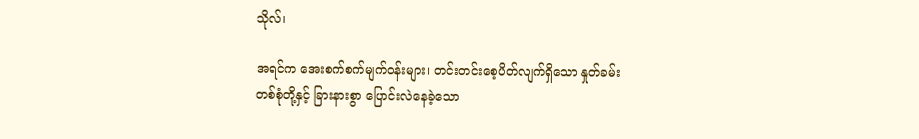သိုလ်၊

အရင်က အေးစက်စက်မျက်ဝန်းများ၊ တင်းတင်းစေ့ပိတ်လျက်ရှိသော နှုတ်ခမ်းတစ်စုံတို့နှင့် ခြားနားစွာ ပြောင်းလဲနေခဲ့သော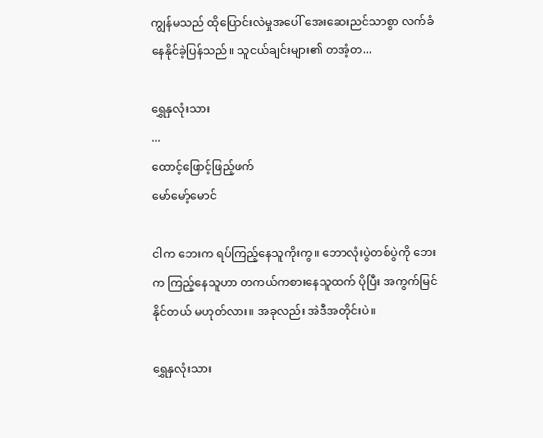ကျွန်မသည် ထိုပြောင်းလဲမှုအပေါ် အေးဆေးညင်သာစွာ လက်ခံနေနိုင်ခဲ့ပြန်သည်။ သူငယ်ချင်းများ၏ တအံ့တ...

ရွှေနှလုံးသား
...
ထောင့်ဖြောင့်ဖြည့်ဖက်
မော်မော့်မောင်

ငါက ဘေးက ရပ်ကြည့်နေသူကိုးကွ။ ဘောလုံးပွဲတစ်ပွဲကို ဘေးက ကြည့်နေသူဟာ တကယ်ကစားနေသူထက် ပိုပြီး အကွက်မြင်နိုင်တယ် မဟုတ်လား။ အခုလည်း အဲဒီအတိုင်းပဲ။

ရွှေနှလုံးသား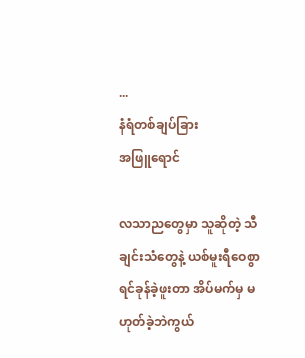...
နံရံတစ်ချပ်ခြား
အဖြူရောင်

လသာညတွေမှာ သူဆိုတဲ့ သီချင်းသံတွေနဲ့ ယစ်မူးရီဝေစွာ ရင်ခုန်ခဲ့ဖူးတာ အိပ်မက်မှ မဟုတ်ခဲ့ဘဲကွယ်